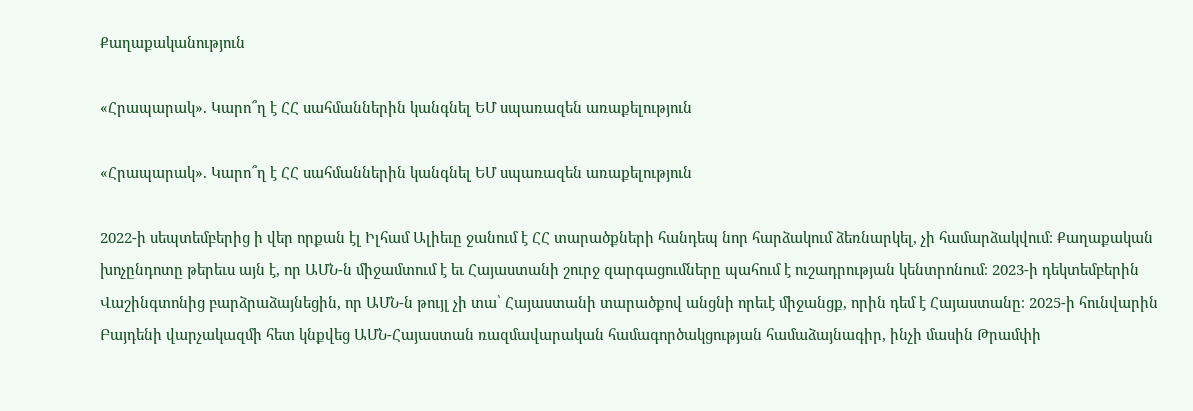Քաղաքականություն

«Հրապարակ». Կարո՞ղ է ՀՀ սահմաններին կանգնել ԵՄ սպառազեն առաքելություն

«Հրապարակ». Կարո՞ղ է ՀՀ սահմաններին կանգնել ԵՄ սպառազեն առաքելություն

2022-ի սեպտեմբերից ի վեր որքան էլ Իլհամ Ալիեւը ջանում է ՀՀ տարածքների հանդեպ նոր հարձակում ձեռնարկել, չի համարձակվում։ Քաղաքական խոչընդոտը թերեւս այն է, որ ԱՄՆ-ն միջամտում է եւ Հայաստանի շուրջ զարգացումները պահում է ուշադրության կենտրոնում։ 2023-ի դեկտեմբերին Վաշինգտոնից բարձրաձայնեցին, որ ԱՄՆ-ն թույլ չի տա՝ Հայաստանի տարածքով անցնի որեւէ միջանցք, որին դեմ է Հայաստանը։ 2025-ի հունվարին Բայդենի վարչակազմի հետ կնքվեց ԱՄՆ-Հայաստան ռազմավարական համագործակցության համաձայնագիր, ինչի մասին Թրամփի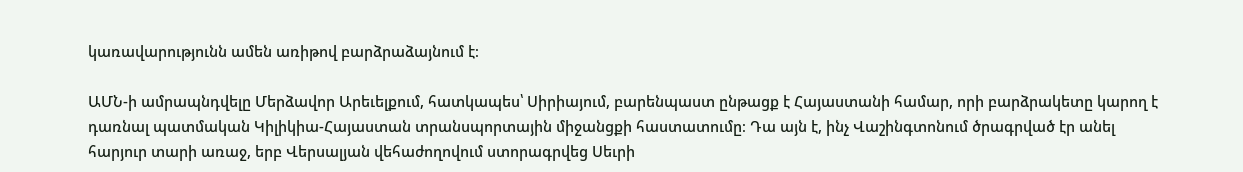կառավարությունն ամեն առիթով բարձրաձայնում է։

ԱՄՆ-ի ամրապնդվելը Մերձավոր Արեւելքում, հատկապես՝ Սիրիայում, բարենպաստ ընթացք է Հայաստանի համար, որի բարձրակետը կարող է դառնալ պատմական Կիլիկիա-Հայաստան տրանսպորտային միջանցքի հաստատումը։ Դա այն է, ինչ Վաշինգտոնում ծրագրված էր անել հարյուր տարի առաջ, երբ Վերսալյան վեհաժողովում ստորագրվեց Սեւրի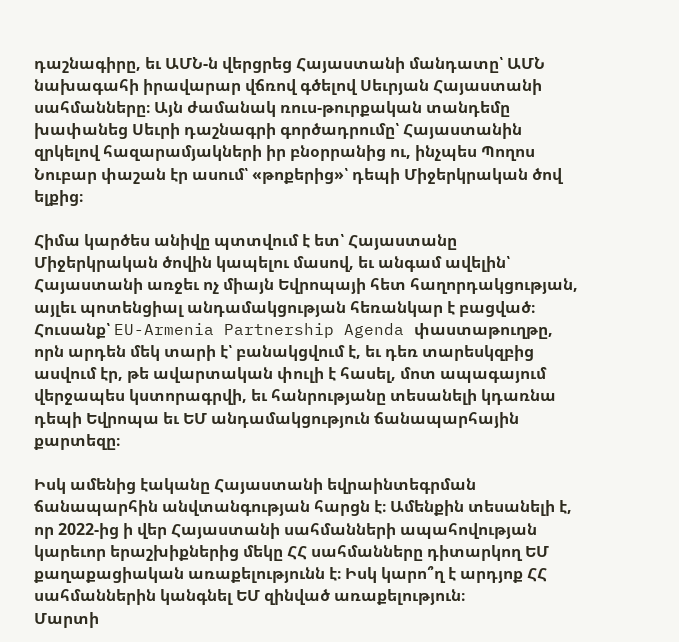դաշնագիրը, եւ ԱՄՆ-ն վերցրեց Հայաստանի մանդատը՝ ԱՄՆ նախագահի իրավարար վճռով գծելով Սեւրյան Հայաստանի սահմանները։ Այն ժամանակ ռուս-թուրքական տանդեմը խափանեց Սեւրի դաշնագրի գործադրումը՝ Հայաստանին զրկելով հազարամյակների իր բնօրրանից ու, ինչպես Պողոս Նուբար փաշան էր ասում՝ «թոքերից»՝ դեպի Միջերկրական ծով ելքից։

Հիմա կարծես անիվը պտտվում է ետ՝ Հայաստանը Միջերկրական ծովին կապելու մասով, եւ անգամ ավելին՝ Հայաստանի առջեւ ոչ միայն Եվրոպայի հետ հաղորդակցության, այլեւ պոտենցիալ անդամակցության հեռանկար է բացված։ Հուսանք՝ EU-Armenia Partnership Agenda փաստաթուղթը, որն արդեն մեկ տարի է՝ բանակցվում է, եւ դեռ տարեսկզբից ասվում էր, թե ավարտական փուլի է հասել, մոտ ապագայում վերջապես կստորագրվի, եւ հանրությանը տեսանելի կդառնա դեպի Եվրոպա եւ ԵՄ անդամակցություն ճանապարհային քարտեզը։

Իսկ ամենից էականը Հայաստանի եվրաինտեգրման ճանապարհին անվտանգության հարցն է։ Ամենքին տեսանելի է, որ 2022-ից ի վեր Հայաստանի սահմանների ապահովության կարեւոր երաշխիքներից մեկը ՀՀ սահմանները դիտարկող ԵՄ քաղաքացիական առաքելությունն է։ Իսկ կարո՞ղ է արդյոք ՀՀ սահմաններին կանգնել ԵՄ զինված առաքելություն։
Մարտի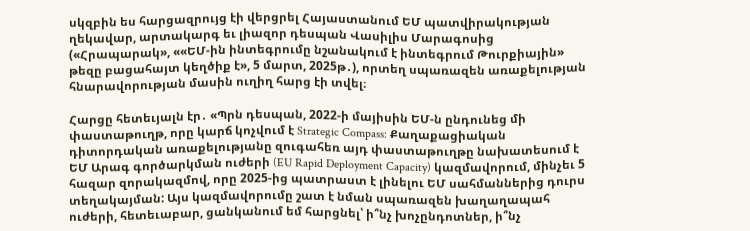սկզբին ես հարցազրույց էի վերցրել Հայաստանում ԵՄ պատվիրակության ղեկավար, արտակարգ եւ լիազոր դեսպան Վասիլիս Մարագոսից («Հրապարակ», ««ԵՄ-ին ինտեգրումը նշանակում է ինտեգրում Թուրքիային» թեզը բացահայտ կեղծիք է», 5 մարտ, 2025թ․), որտեղ սպառազեն առաքելության հնարավորության մասին ուղիղ հարց էի տվել։

Հարցը հետեւյալն էր․ «Պրն դեսպան, 2022-ի մայիսին ԵՄ-ն ընդունեց մի փաստաթուղթ, որը կարճ կոչվում է Strategic Compass: Քաղաքացիական դիտորդական առաքելությանը զուգահեռ այդ փաստաթուղթը նախատեսում է ԵՄ Արագ գործարկման ուժերի (EU Rapid Deployment Capacity) կազմավորում, մինչեւ 5 հազար զորակազմով, որը 2025-ից պատրաստ է լինելու ԵՄ սահմաններից դուրս տեղակայման: Այս կազմավորումը շատ է նման սպառազեն խաղաղապահ ուժերի, հետեւաբար, ցանկանում եմ հարցնել՝ ի՞նչ խոչընդոտներ, ի՞նչ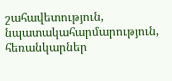շահավետություն, նպատակահարմարություն, հեռանկարներ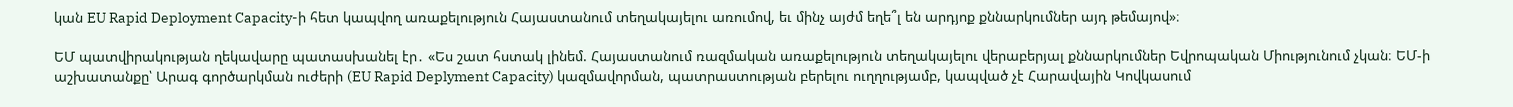կան EU Rapid Deployment Capacity-ի հետ կապվող առաքելություն Հայաստանում տեղակայելու առումով, եւ մինչ այժմ եղե՞լ են արդյոք քննարկումներ այդ թեմայով»։

ԵՄ պատվիրակության ղեկավարը պատասխանել էր․ «Ես շատ հստակ լինեմ. Հայաստանում ռազմական առաքելություն տեղակայելու վերաբերյալ քննարկումներ Եվրոպական Միությունում չկան։ ԵՄ-ի աշխատանքը՝ Արագ գործարկման ուժերի (EU Rapid Deplyment Capacity) կազմավորման, պատրաստության բերելու ուղղությամբ, կապված չէ Հարավային Կովկասում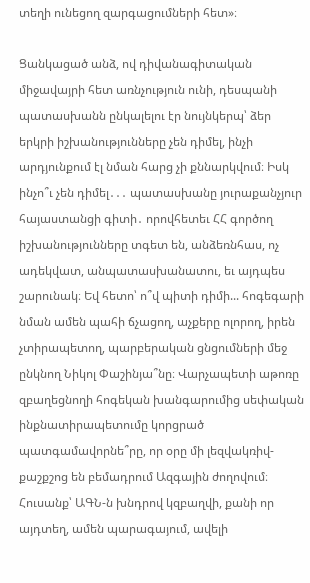տեղի ունեցող զարգացումների հետ»։

Ցանկացած անձ, ով դիվանագիտական միջավայրի հետ առնչություն ունի, դեսպանի պատասխանն ընկալելու էր նույնկերպ՝ ձեր երկրի իշխանությունները չեն դիմել, ինչի արդյունքում էլ նման հարց չի քննարկվում։ Իսկ ինչո՞ւ չեն դիմել․․․ պատասխանը յուրաքանչյուր հայաստանցի գիտի․ որովհետեւ ՀՀ գործող իշխանությունները տգետ են, անձեռնհաս, ոչ ադեկվատ, անպատասխանատու, եւ այդպես շարունակ։ Եվ հետո՝ ո՞վ պիտի դիմի... հոգեգարի նման ամեն պահի ճչացող, աչքերը ոլորող, իրեն չտիրապետող, պարբերական ցնցումների մեջ ընկնող Նիկոլ Փաշինյա՞նը։ Վարչապետի աթոռը զբաղեցնողի հոգեկան խանգարումից սեփական ինքնատիրապետումը կորցրած պատգամավորնե՞րը, որ օրը մի լեզվակռիվ-քաշքշոց են բեմադրում Ազգային ժողովում։ Հուսանք՝ ԱԳՆ-ն խնդրով կզբաղվի, քանի որ այդտեղ, ամեն պարագայում, ավելի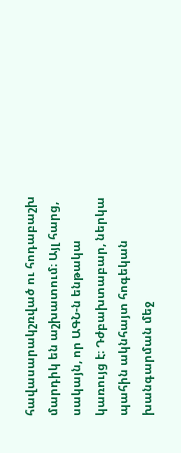հավասարակշռված ու հոդաբաշխ մարդիկ են աշխատում։ Այլ հարց, սակայն, որ ԱԳՆ-ն ենթակա կառույց է։ Դժբախտաբար, ներկա պահին ակնհայտ հոգեկան խանգարման մեջ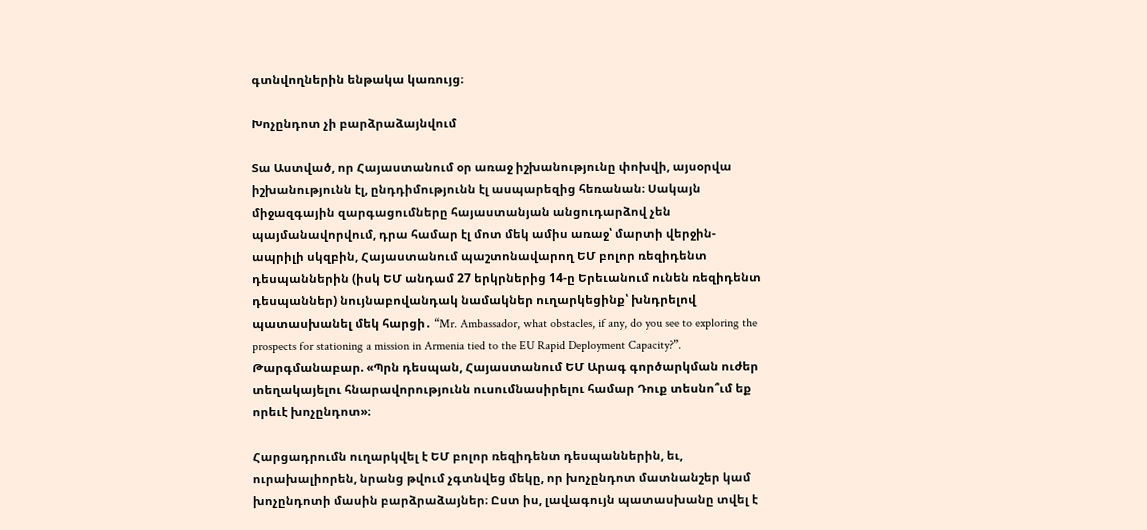գտնվողներին ենթակա կառույց։

Խոչընդոտ չի բարձրաձայնվում

Տա Աստված, որ Հայաստանում օր առաջ իշխանությունը փոխվի, այսօրվա իշխանությունն էլ, ընդդիմությունն էլ ասպարեզից հեռանան։ Սակայն միջազգային զարգացումները հայաստանյան անցուդարձով չեն պայմանավորվում, դրա համար էլ մոտ մեկ ամիս առաջ՝ մարտի վերջին-ապրիլի սկզբին, Հայաստանում պաշտոնավարող ԵՄ բոլոր ռեզիդենտ դեսպաններին (իսկ ԵՄ անդամ 27 երկրներից 14-ը Երեւանում ունեն ռեզիդենտ դեսպաններ) նույնաբովանդակ նամակներ ուղարկեցինք՝ խնդրելով պատասխանել մեկ հարցի․ “Mr. Ambassador, what obstacles, if any, do you see to exploring the prospects for stationing a mission in Armenia tied to the EU Rapid Deployment Capacity?”. Թարգմանաբար. «Պրն դեսպան, Հայաստանում ԵՄ Արագ գործարկման ուժեր տեղակայելու հնարավորությունն ուսումնասիրելու համար Դուք տեսնո՞ւմ եք որեւէ խոչընդոտ»։

Հարցադրումն ուղարկվել է ԵՄ բոլոր ռեզիդենտ դեսպաններին, եւ, ուրախալիորեն, նրանց թվում չգտնվեց մեկը, որ խոչընդոտ մատնանշեր կամ խոչընդոտի մասին բարձրաձայներ։ Ըստ իս, լավագույն պատասխանը տվել է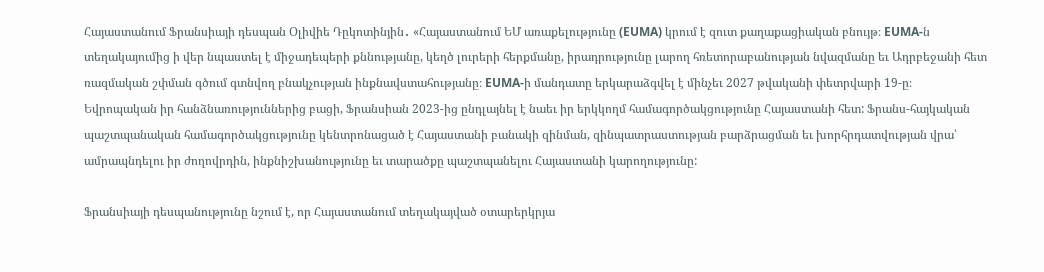Հայաստանում Ֆրանսիայի դեսպան Օլիվիե Դըկոտինյին․ «Հայաստանում ԵՄ առաքելությունը (EUMA) կրում է զուտ քաղաքացիական բնույթ։ EUMA-ն տեղակայումից ի վեր նպաստել է միջադեպերի քննությանը, կեղծ լուրերի հերքմանը, իրադրությունը լարող հռետորաբանության նվազմանը եւ Ադրբեջանի հետ ռազմական շփման գծում գտնվող բնակչության ինքնավստահությանը։ EUMA-ի մանդատը երկարաձգվել է մինչեւ 2027 թվականի փետրվարի 19-ը։ Եվրոպական իր հանձնառություններից բացի, Ֆրանսիան 2023-ից ընդլայնել է նաեւ իր երկկողմ համագործակցությունը Հայաստանի հետ: Ֆրանս-հայկական պաշտպանական համագործակցությունը կենտրոնացած է Հայաստանի բանակի զինման, զինպատրաստության բարձրացման եւ խորհրդատվության վրա՝ ամրապնդելու իր ժողովրդին, ինքնիշխանությունը եւ տարածքը պաշտպանելու Հայաստանի կարողությունը:

Ֆրանսիայի դեսպանությունը նշում է, որ Հայաստանում տեղակայված օտարերկրյա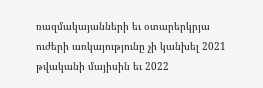ռազմակայանների եւ օտարերկրյա ուժերի առկայությունը չի կանխել 2021 թվականի մայիսին եւ 2022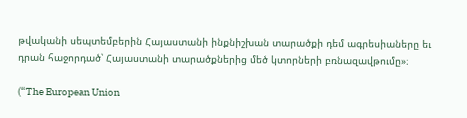թվականի սեպտեմբերին Հայաստանի ինքնիշխան տարածքի դեմ ագրեսիաները եւ դրան հաջորդած՝ Հայաստանի տարածքներից մեծ կտորների բռնազավթումը»։

(“The European Union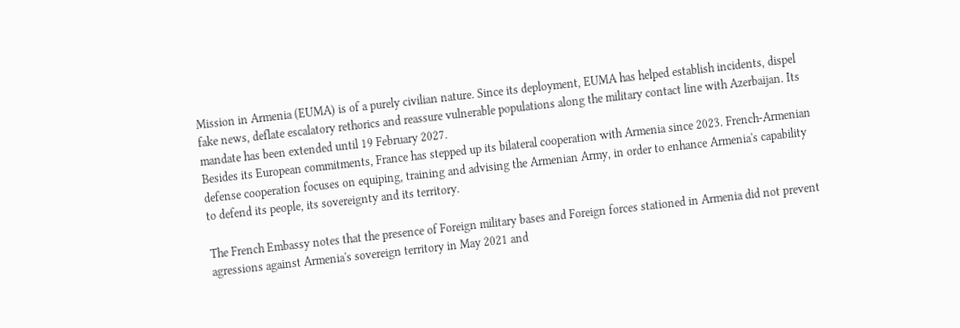Mission in Armenia (EUMA) is of a purely civilian nature. Since its deployment, EUMA has helped establish incidents, dispel fake news, deflate escalatory rethorics and reassure vulnerable populations along the military contact line with Azerbaijan. Its mandate has been extended until 19 February 2027.
Besides its European commitments, France has stepped up its bilateral cooperation with Armenia since 2023. French-Armenian defense cooperation focuses on equiping, training and advising the Armenian Army, in order to enhance Armenia's capability to defend its people, its sovereignty and its territory.

The French Embassy notes that the presence of Foreign military bases and Foreign forces stationed in Armenia did not prevent agressions against Armenia's sovereign territory in May 2021 and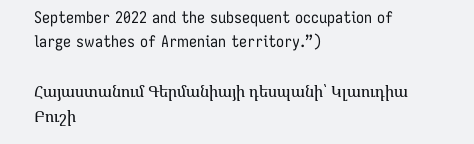September 2022 and the subsequent occupation of large swathes of Armenian territory.”)

Հայաստանում Գերմանիայի դեսպանի՝ Կլաուդիա Բուշի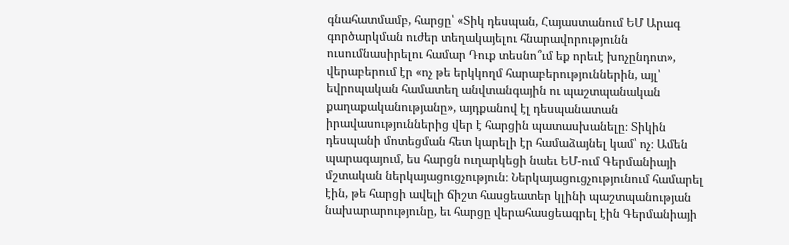գնահատմամբ, հարցը՝ «Տիկ դեսպան, Հայաստանում ԵՄ Արագ գործարկման ուժեր տեղակայելու հնարավորությունն ուսումնասիրելու համար Դուք տեսնո՞ւմ եք որեւէ խոչընդոտ», վերաբերում էր «ոչ թե երկկողմ հարաբերություններին, այլ՝ եվրոպական համատեղ անվտանգային ու պաշտպանական քաղաքականությանը», այդքանով էլ դեսպանատան իրավասություններից վեր է հարցին պատասխանելը։ Տիկին դեսպանի մոտեցման հետ կարելի էր համաձայնել կամ՝ ոչ։ Ամեն պարագայում, ես հարցն ուղարկեցի նաեւ ԵՄ-ում Գերմանիայի մշտական ներկայացուցչություն։ Ներկայացուցչությունում համարել էին, թե հարցի ավելի ճիշտ հասցեատեր կլինի պաշտպանության նախարարությունը, եւ հարցը վերահասցեագրել էին Գերմանիայի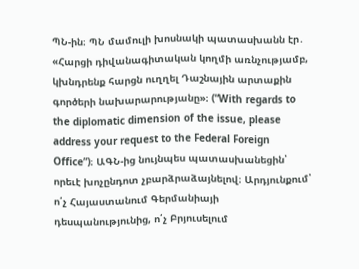ՊՆ-ին։ ՊՆ մամուլի խոսնակի պատասխանն էր․ «Հարցի դիվանագիտական կողմի առնչությամբ, կխնդրենք հարցն ուղղել Դաշնային արտաքին գործերի նախարարությանը»։ (“With regards to the diplomatic dimension of the issue, please address your request to the Federal Foreign Office”)։ ԱԳՆ-ից նույնպես պատասխանեցին՝ որեւէ խոչընդոտ չբարձրաձայնելով։ Արդյունքում՝ ո՛չ Հայաստանում Գերմանիայի դեսպանությունից, ո՛չ Բրյուսելում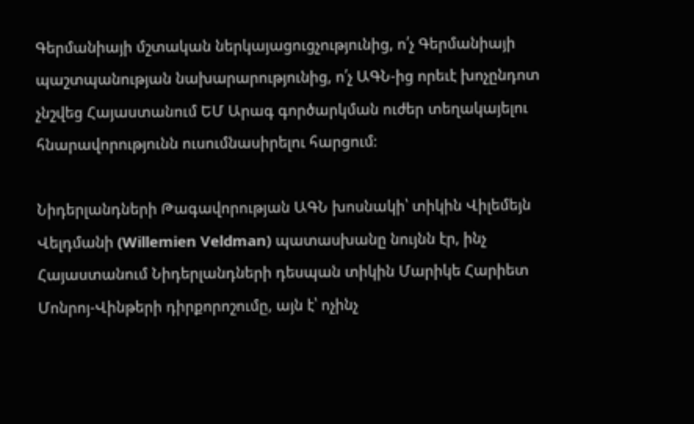Գերմանիայի մշտական ներկայացուցչությունից, ո՛չ Գերմանիայի պաշտպանության նախարարությունից, ո՛չ ԱԳՆ-ից որեւէ խոչընդոտ չնշվեց Հայաստանում ԵՄ Արագ գործարկման ուժեր տեղակայելու հնարավորությունն ուսումնասիրելու հարցում։

Նիդերլանդների Թագավորության ԱԳՆ խոսնակի՝ տիկին Վիլեմեյն Վելդմանի (Willemien Veldman) պատասխանը նույնն էր, ինչ Հայաստանում Նիդերլանդների դեսպան տիկին Մարիկե Հարիետ Մոնրոյ-Վինթերի դիրքորոշումը, այն է՝ ոչինչ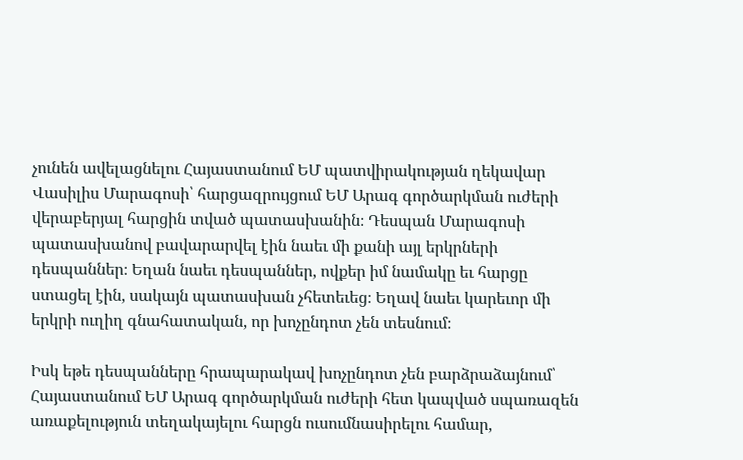չունեն ավելացնելու Հայաստանում ԵՄ պատվիրակության ղեկավար Վասիլիս Մարագոսի՝ հարցազրույցում ԵՄ Արագ գործարկման ուժերի վերաբերյալ հարցին տված պատասխանին։ Դեսպան Մարագոսի պատասխանով բավարարվել էին նաեւ մի քանի այլ երկրների դեսպաններ։ Եղան նաեւ դեսպաններ, ովքեր իմ նամակը եւ հարցը ստացել էին, սակայն պատասխան չհետեւեց։ Եղավ նաեւ կարեւոր մի երկրի ուղիղ գնահատական, որ խոչընդոտ չեն տեսնում։

Իսկ եթե դեսպանները հրապարակավ խոչընդոտ չեն բարձրաձայնում՝ Հայաստանում ԵՄ Արագ գործարկման ուժերի հետ կապված սպառազեն առաքելություն տեղակայելու հարցն ուսումնասիրելու համար,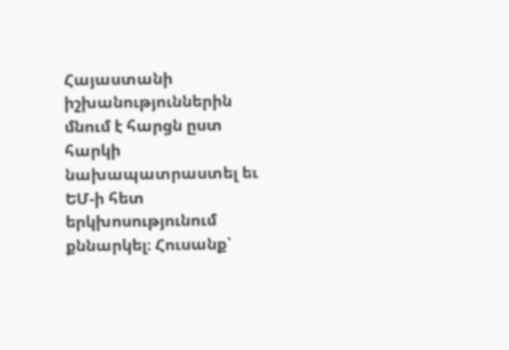Հայաստանի իշխանություններին մնում է հարցն ըստ հարկի նախապատրաստել եւ ԵՄ-ի հետ երկխոսությունում քննարկել։ Հուսանք՝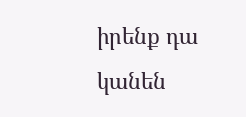իրենք դա կանեն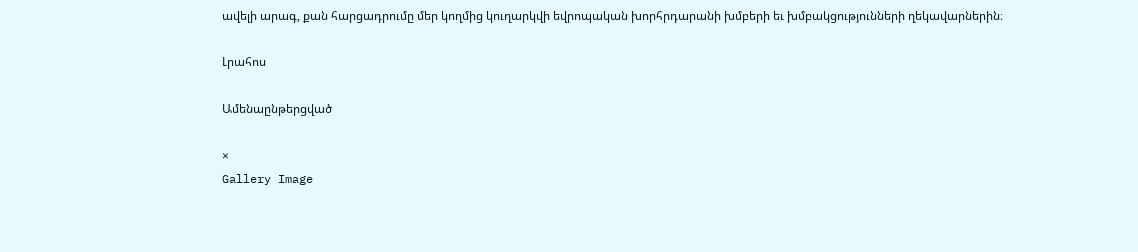ավելի արագ, քան հարցադրումը մեր կողմից կուղարկվի եվրոպական խորհրդարանի խմբերի եւ խմբակցությունների ղեկավարներին։

Լրահոս

Ամենաընթերցված

×
Gallery Image